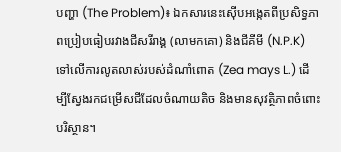បញ្ហា (The Problem)៖ ឯកសារនេះស៊ើបអង្កេតពីប្រសិទ្ធភាពប្រៀបធៀបរវាងជីសរីរាង្គ (លាមកគោ) និងជីគីមី (N.P.K) ទៅលើការលូតលាស់របស់ដំណាំពោត (Zea mays L.) ដើម្បីស្វែងរកជម្រើសជីដែលចំណាយតិច និងមានសុវត្ថិភាពចំពោះបរិស្ថាន។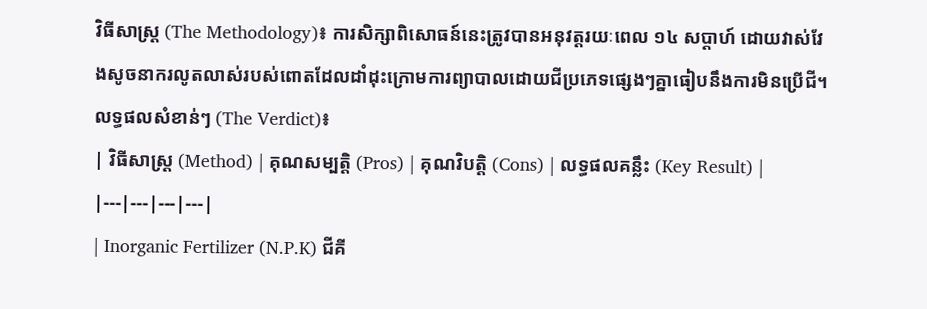វិធីសាស្ត្រ (The Methodology)៖ ការសិក្សាពិសោធន៍នេះត្រូវបានអនុវត្តរយៈពេល ១៤ សប្តាហ៍ ដោយវាស់វែងសូចនាករលូតលាស់របស់ពោតដែលដាំដុះក្រោមការព្យាបាលដោយជីប្រភេទផ្សេងៗគ្នាធៀបនឹងការមិនប្រើជី។
លទ្ធផលសំខាន់ៗ (The Verdict)៖
| វិធីសាស្ត្រ (Method) | គុណសម្បត្តិ (Pros) | គុណវិបត្តិ (Cons) | លទ្ធផលគន្លឹះ (Key Result) |
|---|---|---|---|
| Inorganic Fertilizer (N.P.K) ជីគី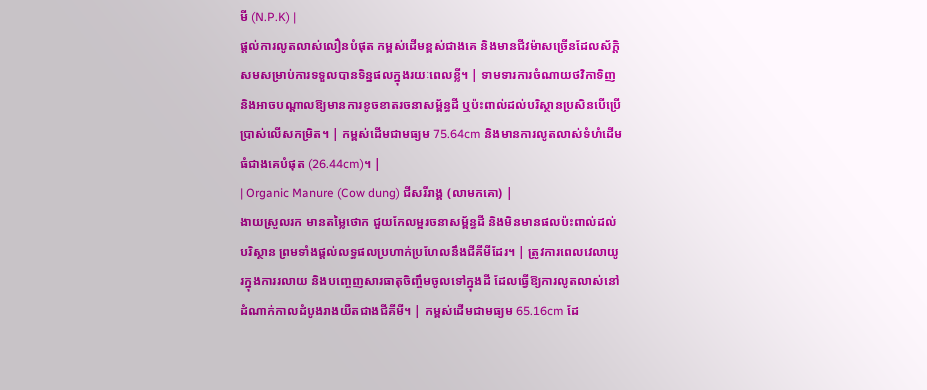មី (N.P.K) |
ផ្តល់ការលូតលាស់លឿនបំផុត កម្ពស់ដើមខ្ពស់ជាងគេ និងមានជីវម៉ាសច្រើនដែលស័ក្តិសមសម្រាប់ការទទួលបានទិន្នផលក្នុងរយៈពេលខ្លី។ | ទាមទារការចំណាយថវិកាទិញ និងអាចបណ្តាលឱ្យមានការខូចខាតរចនាសម្ព័ន្ធដី ឬប៉ះពាល់ដល់បរិស្ថានប្រសិនបើប្រើប្រាស់លើសកម្រិត។ | កម្ពស់ដើមជាមធ្យម 75.64cm និងមានការលូតលាស់ទំហំដើមធំជាងគេបំផុត (26.44cm)។ |
| Organic Manure (Cow dung) ជីសរីរាង្គ (លាមកគោ) |
ងាយស្រួលរក មានតម្លៃថោក ជួយកែលម្អរចនាសម្ព័ន្ធដី និងមិនមានផលប៉ះពាល់ដល់បរិស្ថាន ព្រមទាំងផ្តល់លទ្ធផលប្រហាក់ប្រហែលនឹងជីគីមីដែរ។ | ត្រូវការពេលវេលាយូរក្នុងការរលាយ និងបញ្ចេញសារធាតុចិញ្ចឹមចូលទៅក្នុងដី ដែលធ្វើឱ្យការលូតលាស់នៅដំណាក់កាលដំបូងរាងយឺតជាងជីគីមី។ | កម្ពស់ដើមជាមធ្យម 65.16cm ដែ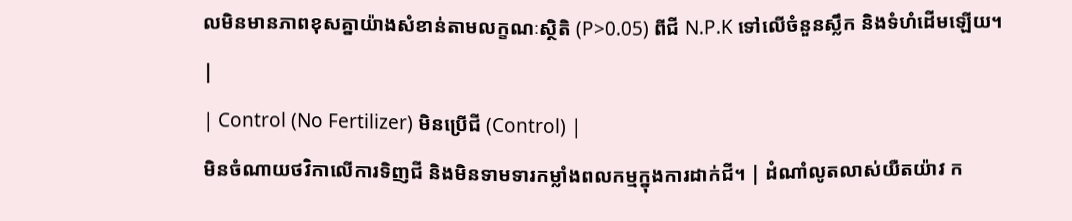លមិនមានភាពខុសគ្នាយ៉ាងសំខាន់តាមលក្ខណៈស្ថិតិ (P>0.05) ពីជី N.P.K ទៅលើចំនួនស្លឹក និងទំហំដើមឡើយ។ |
| Control (No Fertilizer) មិនប្រើជី (Control) |
មិនចំណាយថវិកាលើការទិញជី និងមិនទាមទារកម្លាំងពលកម្មក្នុងការដាក់ជី។ | ដំណាំលូតលាស់យឺតយ៉ាវ ក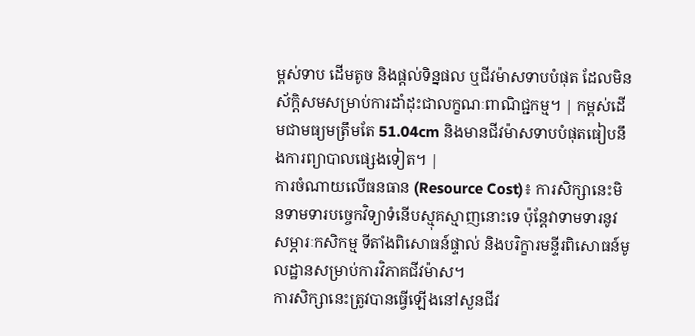ម្ពស់ទាប ដើមតូច និងផ្តល់ទិន្នផល ឬជីវម៉ាសទាបបំផុត ដែលមិនស័ក្តិសមសម្រាប់ការដាំដុះជាលក្ខណៈពាណិជ្ជកម្ម។ | កម្ពស់ដើមជាមធ្យមត្រឹមតែ 51.04cm និងមានជីវម៉ាសទាបបំផុតធៀបនឹងការព្យាបាលផ្សេងទៀត។ |
ការចំណាយលើធនធាន (Resource Cost)៖ ការសិក្សានេះមិនទាមទារបច្ចេកវិទ្យាទំនើបស្មុគស្មាញនោះទេ ប៉ុន្តែវាទាមទារនូវសម្ភារៈកសិកម្ម ទីតាំងពិសោធន៍ផ្ទាល់ និងបរិក្ខារមន្ទីរពិសោធន៍មូលដ្ឋានសម្រាប់ការវិភាគជីវម៉ាស។
ការសិក្សានេះត្រូវបានធ្វើឡើងនៅសួនជីវ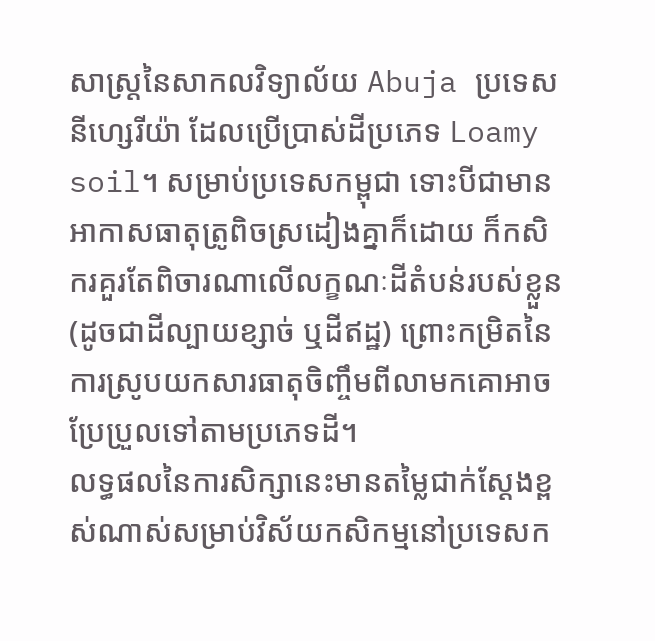សាស្ត្រនៃសាកលវិទ្យាល័យ Abuja ប្រទេសនីហ្សេរីយ៉ា ដែលប្រើប្រាស់ដីប្រភេទ Loamy soil។ សម្រាប់ប្រទេសកម្ពុជា ទោះបីជាមានអាកាសធាតុត្រូពិចស្រដៀងគ្នាក៏ដោយ ក៏កសិករគួរតែពិចារណាលើលក្ខណៈដីតំបន់របស់ខ្លួន (ដូចជាដីល្បាយខ្សាច់ ឬដីឥដ្ឋ) ព្រោះកម្រិតនៃការស្រូបយកសារធាតុចិញ្ចឹមពីលាមកគោអាចប្រែប្រួលទៅតាមប្រភេទដី។
លទ្ធផលនៃការសិក្សានេះមានតម្លៃជាក់ស្តែងខ្ពស់ណាស់សម្រាប់វិស័យកសិកម្មនៅប្រទេសក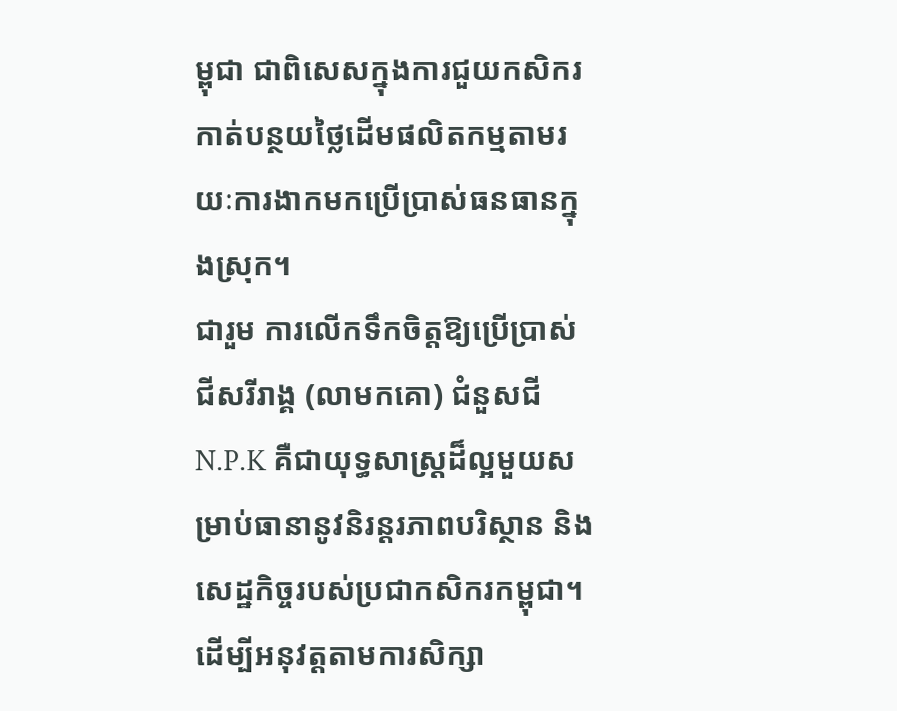ម្ពុជា ជាពិសេសក្នុងការជួយកសិករកាត់បន្ថយថ្លៃដើមផលិតកម្មតាមរយៈការងាកមកប្រើប្រាស់ធនធានក្នុងស្រុក។
ជារួម ការលើកទឹកចិត្តឱ្យប្រើប្រាស់ជីសរីរាង្គ (លាមកគោ) ជំនួសជី N.P.K គឺជាយុទ្ធសាស្ត្រដ៏ល្អមួយសម្រាប់ធានានូវនិរន្តរភាពបរិស្ថាន និងសេដ្ឋកិច្ចរបស់ប្រជាកសិករកម្ពុជា។
ដើម្បីអនុវត្តតាមការសិក្សា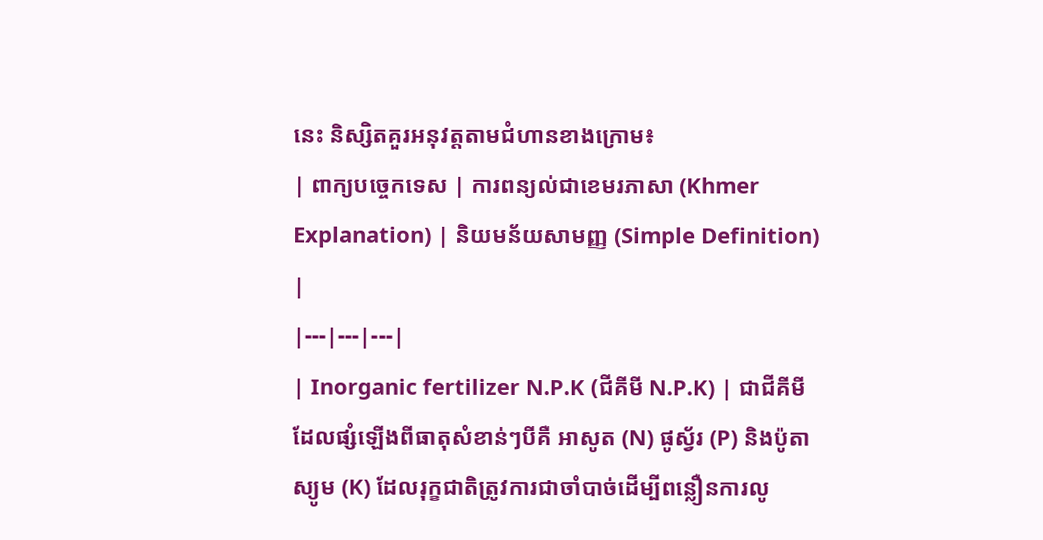នេះ និស្សិតគួរអនុវត្តតាមជំហានខាងក្រោម៖
| ពាក្យបច្ចេកទេស | ការពន្យល់ជាខេមរភាសា (Khmer Explanation) | និយមន័យសាមញ្ញ (Simple Definition) |
|---|---|---|
| Inorganic fertilizer N.P.K (ជីគីមី N.P.K) | ជាជីគីមីដែលផ្សំឡើងពីធាតុសំខាន់ៗបីគឺ អាសូត (N) ផូស្វ័រ (P) និងប៉ូតាស្យូម (K) ដែលរុក្ខជាតិត្រូវការជាចាំបាច់ដើម្បីពន្លឿនការលូ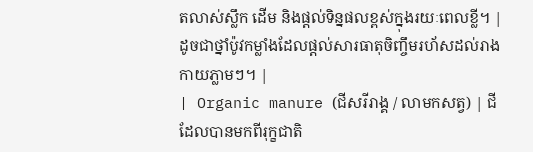តលាស់ស្លឹក ដើម និងផ្តល់ទិន្នផលខ្ពស់ក្នុងរយៈពេលខ្លី។ | ដូចជាថ្នាំប៉ូវកម្លាំងដែលផ្តល់សារធាតុចិញ្ចឹមរហ័សដល់រាងកាយភ្លាមៗ។ |
| Organic manure (ជីសរីរាង្គ / លាមកសត្វ) | ជីដែលបានមកពីរុក្ខជាតិ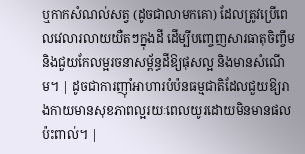ឬកាកសំណល់សត្វ (ដូចជាលាមកគោ) ដែលត្រូវប្រើពេលវេលារលាយយឺតៗក្នុងដី ដើម្បីបញ្ចេញសារធាតុចិញ្ចឹម និងជួយកែលម្អរចនាសម្ព័ន្ធដីឱ្យផុសល្អ និងមានសំណើម។ | ដូចជាការញ៉ាំអាហារបំប៉នធម្មជាតិដែលជួយឱ្យរាងកាយមានសុខភាពល្អរយៈពេលយូរដោយមិនមានផលប៉ះពាល់។ |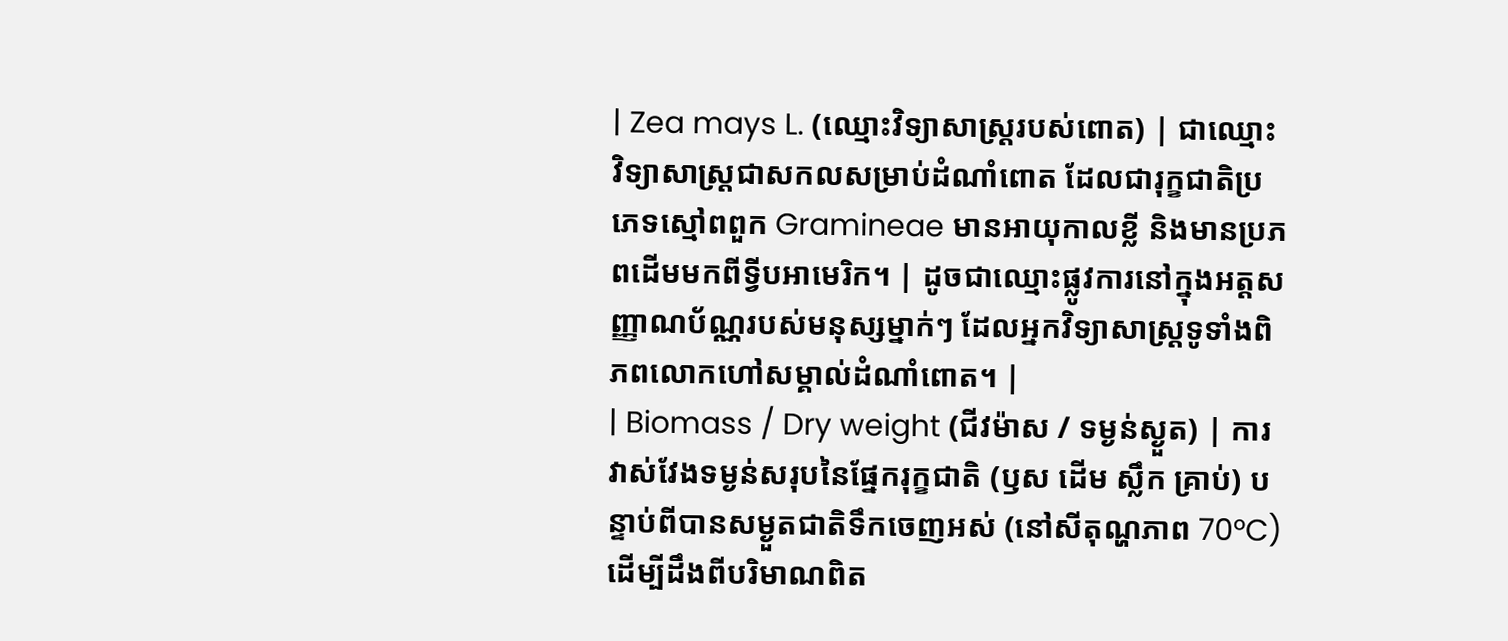| Zea mays L. (ឈ្មោះវិទ្យាសាស្ត្ររបស់ពោត) | ជាឈ្មោះវិទ្យាសាស្ត្រជាសកលសម្រាប់ដំណាំពោត ដែលជារុក្ខជាតិប្រភេទស្មៅពពួក Gramineae មានអាយុកាលខ្លី និងមានប្រភពដើមមកពីទ្វីបអាមេរិក។ | ដូចជាឈ្មោះផ្លូវការនៅក្នុងអត្តសញ្ញាណប័ណ្ណរបស់មនុស្សម្នាក់ៗ ដែលអ្នកវិទ្យាសាស្ត្រទូទាំងពិភពលោកហៅសម្គាល់ដំណាំពោត។ |
| Biomass / Dry weight (ជីវម៉ាស / ទម្ងន់ស្ងួត) | ការវាស់វែងទម្ងន់សរុបនៃផ្នែករុក្ខជាតិ (ឫស ដើម ស្លឹក គ្រាប់) បន្ទាប់ពីបានសម្ងួតជាតិទឹកចេញអស់ (នៅសីតុណ្ហភាព 70°C) ដើម្បីដឹងពីបរិមាណពិត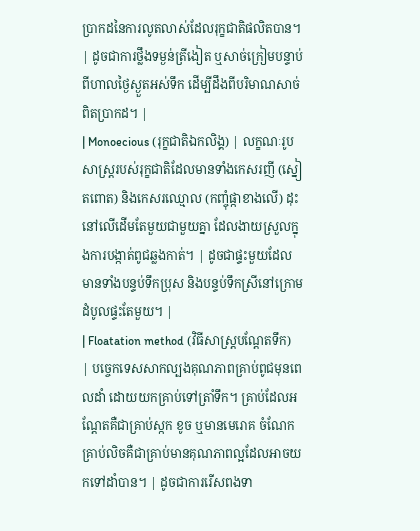ប្រាកដនៃការលូតលាស់ដែលរុក្ខជាតិផលិតបាន។ | ដូចជាការថ្លឹងទម្ងន់ត្រីងៀត ឬសាច់ក្រៀមបន្ទាប់ពីហាលថ្ងៃស្ងួតអស់ទឹក ដើម្បីដឹងពីបរិមាណសាច់ពិតប្រាកដ។ |
| Monoecious (រុក្ខជាតិឯកលិង្គ) | លក្ខណៈរូបសាស្ត្ររបស់រុក្ខជាតិដែលមានទាំងកេសរញី (ស្នៀតពោត) និងកេសរឈ្មោល (កញ្ចុំផ្កាខាងលើ) ដុះនៅលើដើមតែមួយជាមួយគ្នា ដែលងាយស្រួលក្នុងការបង្កាត់ពូជឆ្លងកាត់។ | ដូចជាផ្ទះមួយដែលមានទាំងបន្ទប់ទឹកប្រុស និងបន្ទប់ទឹកស្រីនៅក្រោមដំបូលផ្ទះតែមួយ។ |
| Floatation method (វិធីសាស្ត្របណ្តែតទឹក) | បច្ចេកទេសសាកល្បងគុណភាពគ្រាប់ពូជមុនពេលដាំ ដោយយកគ្រាប់ទៅត្រាំទឹក។ គ្រាប់ដែលអណ្តែតគឺជាគ្រាប់ស្កក ខូច ឬមានមេរោគ ចំណែកគ្រាប់លិចគឺជាគ្រាប់មានគុណភាពល្អដែលអាចយកទៅដាំបាន។ | ដូចជាការរើសពងទា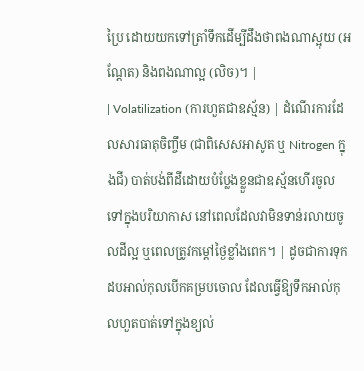ប្រៃ ដោយយកទៅត្រាំទឹកដើម្បីដឹងថាពងណាស្អុយ (អណ្តែត) និងពងណាល្អ (លិច)។ |
| Volatilization (ការហួតជាឧស្ម័ន) | ដំណើរការដែលសារធាតុចិញ្ចឹម (ជាពិសេសអាសូត ឬ Nitrogen ក្នុងជី) បាត់បង់ពីដីដោយបំប្លែងខ្លួនជាឧស្ម័នហើរចូលទៅក្នុងបរិយាកាស នៅពេលដែលវាមិនទាន់រលាយចូលដីល្អ ឬពេលត្រូវកម្តៅថ្ងៃខ្លាំងពេក។ | ដូចជាការទុកដបអាល់កុលបើកគម្របចោល ដែលធ្វើឱ្យទឹកអាល់កុលហួតបាត់ទៅក្នុងខ្យល់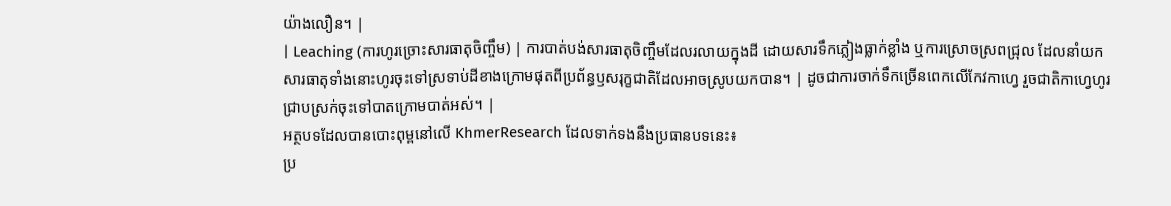យ៉ាងលឿន។ |
| Leaching (ការហូរច្រោះសារធាតុចិញ្ចឹម) | ការបាត់បង់សារធាតុចិញ្ចឹមដែលរលាយក្នុងដី ដោយសារទឹកភ្លៀងធ្លាក់ខ្លាំង ឬការស្រោចស្រពជ្រុល ដែលនាំយកសារធាតុទាំងនោះហូរចុះទៅស្រទាប់ដីខាងក្រោមផុតពីប្រព័ន្ធឫសរុក្ខជាតិដែលអាចស្រូបយកបាន។ | ដូចជាការចាក់ទឹកច្រើនពេកលើកែវកាហ្វេ រួចជាតិកាហ្វេហូរជ្រាបស្រក់ចុះទៅបាតក្រោមបាត់អស់។ |
អត្ថបទដែលបានបោះពុម្ពនៅលើ KhmerResearch ដែលទាក់ទងនឹងប្រធានបទនេះ៖
ប្រ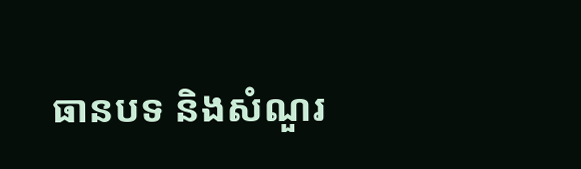ធានបទ និងសំណួរ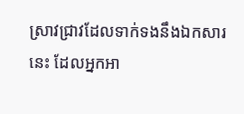ស្រាវជ្រាវដែលទាក់ទងនឹងឯកសារនេះ ដែលអ្នកអា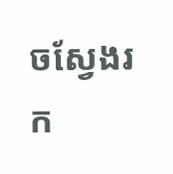ចស្វែងរក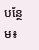បន្ថែម៖